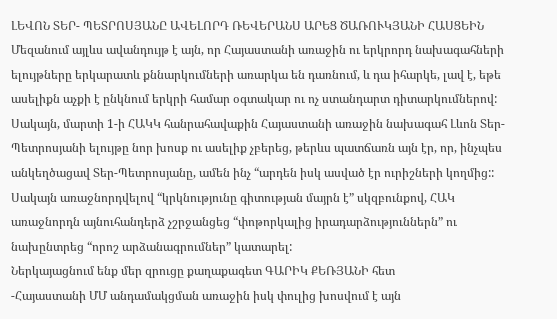ԼԵՎՈՆ ՏԵՐ- ՊԵՏՐՈՍՅԱՆԸ ԱՎԵԼՈՐԴ ՌԵՎԵՐԱՆՍ ԱՐԵՑ ԾԱՌՈՒԿՅԱՆԻ ՀԱՍՑԵԻՆ
Մեզանում այլևս ավանդույթ է այն, որ Հայաստանի առաջին ու երկրորդ նախագահների ելույթները երկարատև քննարկումների առարկա են դառնում, և դա իհարկե, լավ է, եթե ասելիքն աչքի է ընկնում երկրի համար օգտակար ու ոչ ստանդարտ դիտարկումներով: Սակայն, մարտի 1-ի ՀԱԿԿ հանրահավաքին Հայաստանի առաջին նախագահ Լևոն Տեր-Պետրոսյանի ելույթը նոր խոսք ու ասելիք չբերեց, թերևս պատճառն այն էր, որ, ինչպես անկեղծացավ Տեր-Պետրոսյանը, ամեն ինչ “արդեն իսկ ասված էր ուրիշների կողմից:: Սակայն առաջնորդվելով “կրկնությունը գիտության մայրն է” սկզբունքով, ՀԱԿ առաջնորդն այնուհանդերձ չշրջանցեց “փոթորկալից իրադարձություններն” ու նախընտրեց “որոշ արձանագրումներ” կատարել:
Ներկայացնում ենք մեր զրուցը քաղաքագետ ԳԱՐԻԿ ՔԵՌՅԱՆԻ հետ
-Հայաստանի ՄՄ անդամակցման առաջին իսկ փուլից խոսվում է այն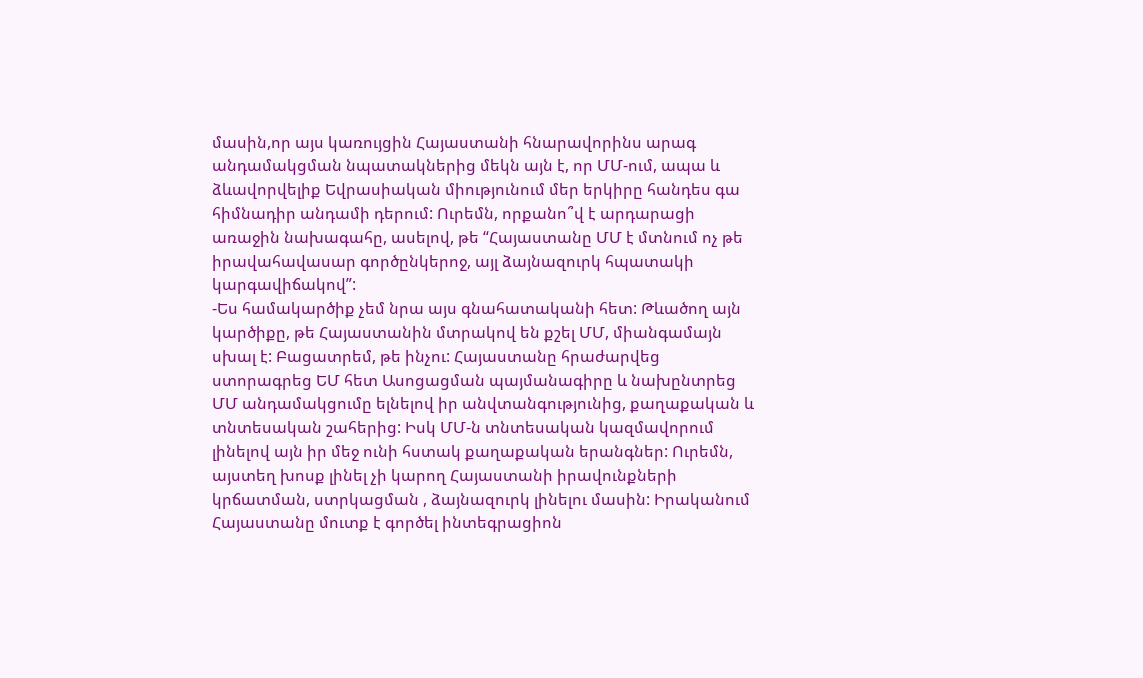մասին,որ այս կառույցին Հայաստանի հնարավորինս արագ անդամակցման նպատակներից մեկն այն է, որ ՄՄ-ում, ապա և ձևավորվելիք Եվրասիական միությունում մեր երկիրը հանդես գա հիմնադիր անդամի դերում: Ուրեմն, որքանո՞վ է արդարացի առաջին նախագահը, ասելով, թե “Հայաստանը ՄՄ է մտնում ոչ թե իրավահավասար գործընկերոջ, այլ ձայնազուրկ հպատակի կարգավիճակով”:
-Ես համակարծիք չեմ նրա այս գնահատականի հետ: Թևածող այն կարծիքը, թե Հայաստանին մտրակով են քշել ՄՄ, միանգամայն սխալ է: Բացատրեմ, թե ինչու: Հայաստանը հրաժարվեց ստորագրեց ԵՄ հետ Ասոցացման պայմանագիրը և նախընտրեց ՄՄ անդամակցումը ելնելով իր անվտանգությունից, քաղաքական և տնտեսական շահերից: Իսկ ՄՄ-ն տնտեսական կազմավորում լինելով այն իր մեջ ունի հստակ քաղաքական երանգներ: Ուրեմն, այստեղ խոսք լինել չի կարող Հայաստանի իրավունքների կրճատման, ստրկացման , ձայնազուրկ լինելու մասին: Իրականում Հայաստանը մուտք է գործել ինտեգրացիոն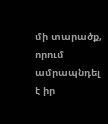մի տարածք, որում ամրապնդել է իր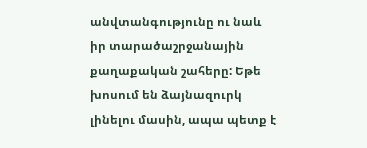անվտանգությունը ու նաև իր տարածաշրջանային քաղաքական շահերը: Եթե խոսում են ձայնազուրկ լինելու մասին, ապա պետք է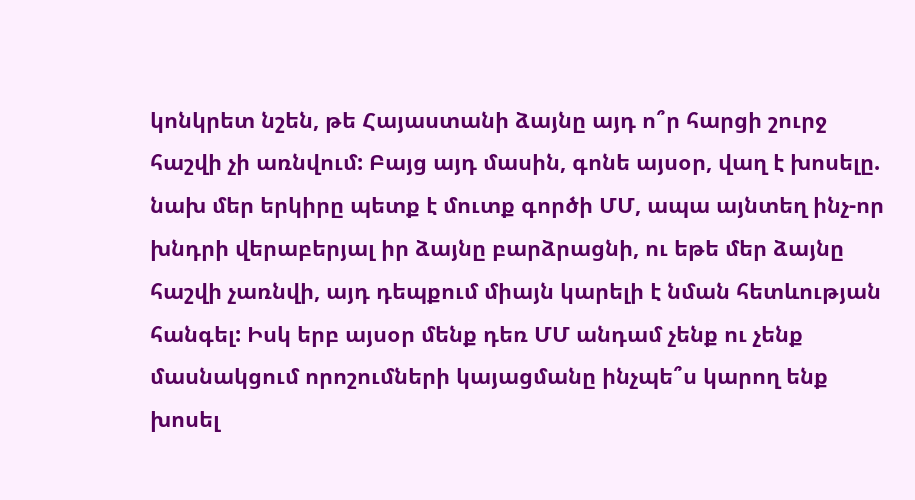կոնկրետ նշեն, թե Հայաստանի ձայնը այդ ո՞ր հարցի շուրջ հաշվի չի առնվում: Բայց այդ մասին, գոնե այսօր, վաղ է խոսելը. նախ մեր երկիրը պետք է մուտք գործի ՄՄ, ապա այնտեղ ինչ-որ խնդրի վերաբերյալ իր ձայնը բարձրացնի, ու եթե մեր ձայնը հաշվի չառնվի, այդ դեպքում միայն կարելի է նման հետևության հանգել: Իսկ երբ այսօր մենք դեռ ՄՄ անդամ չենք ու չենք մասնակցում որոշումների կայացմանը ինչպե՞ս կարող ենք խոսել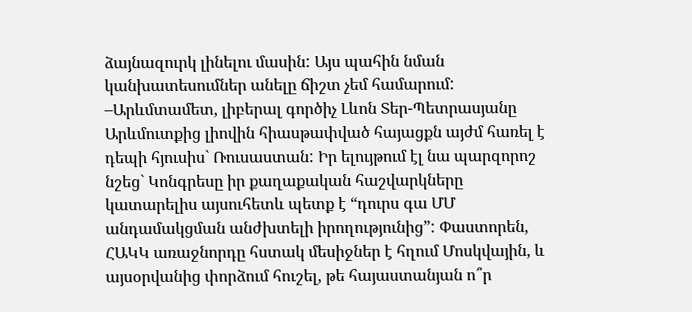ձայնազուրկ լինելու մասին: Այս պահին նման կանխատեսումներ անելը ճիշտ չեմ համարում:
–Արևմտամետ, լիբերալ գործիչ Լևոն Տեր-Պետրասյանը Արևմուտքից լիովին հիասթափված հայացքն այժմ հառել է դեպի հյուսիս` Ռուսաստան: Իր ելույթում էլ նա պարզորոշ նշեց` Կոնգրեսը իր քաղաքական հաշվարկները կատարելիս այսուհետև պետք է “դուրս գա ՄՄ անդամակցման անժխտելի իրողությունից”: Փաստորեն, ՀԱԿԿ առաջնորդը հստակ մեսիջներ է հղում Մոսկվային, և այսօրվանից փորձում հուշել, թե հայաստանյան ո՞ր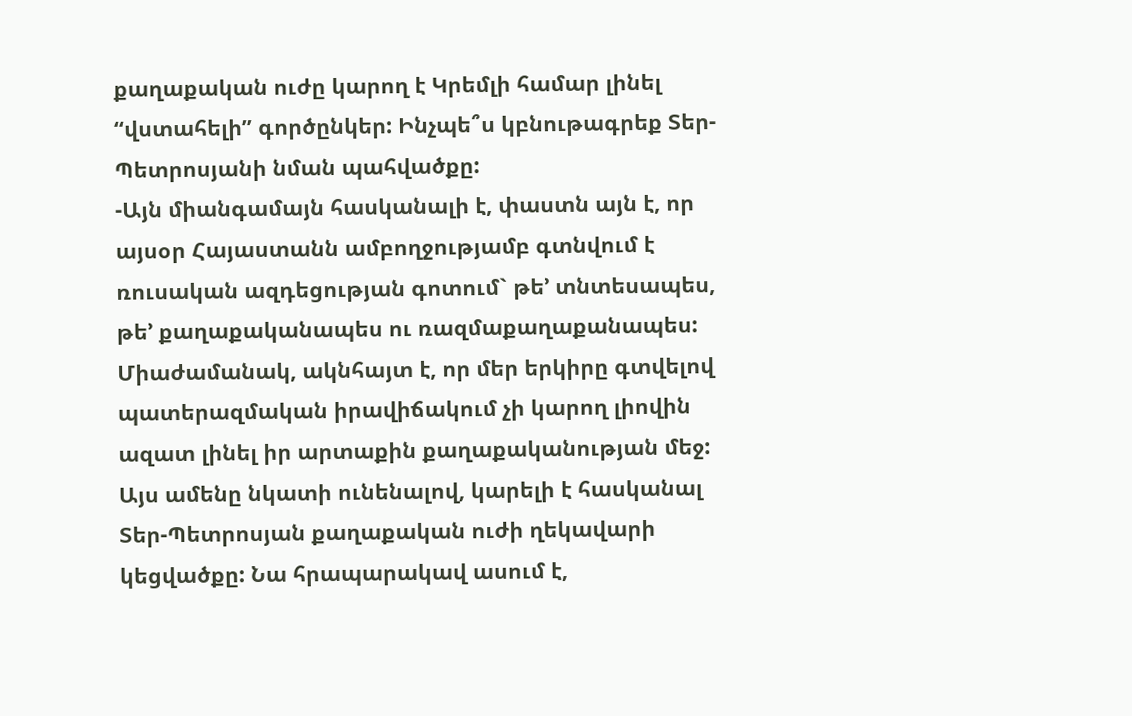քաղաքական ուժը կարող է Կրեմլի համար լինել “վստահելի” գործընկեր: Ինչպե՞ս կբնութագրեք Տեր-Պետրոսյանի նման պահվածքը:
-Այն միանգամայն հասկանալի է, փաստն այն է, որ այսօր Հայաստանն ամբողջությամբ գտնվում է ռուսական ազդեցության գոտում` թե’ տնտեսապես, թե’ քաղաքականապես ու ռազմաքաղաքանապես: Միաժամանակ, ակնհայտ է, որ մեր երկիրը գտվելով պատերազմական իրավիճակում չի կարող լիովին ազատ լինել իր արտաքին քաղաքականության մեջ: Այս ամենը նկատի ունենալով, կարելի է հասկանալ Տեր-Պետրոսյան քաղաքական ուժի ղեկավարի կեցվածքը: Նա հրապարակավ ասում է,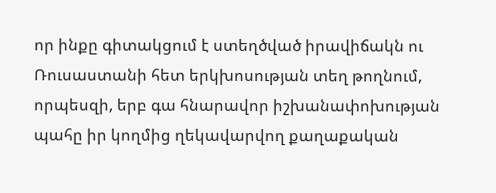որ ինքը գիտակցում է ստեղծված իրավիճակն ու Ռուսաստանի հետ երկխոսության տեղ թողնում, որպեսզի, երբ գա հնարավոր իշխանափոխության պահը իր կողմից ղեկավարվող քաղաքական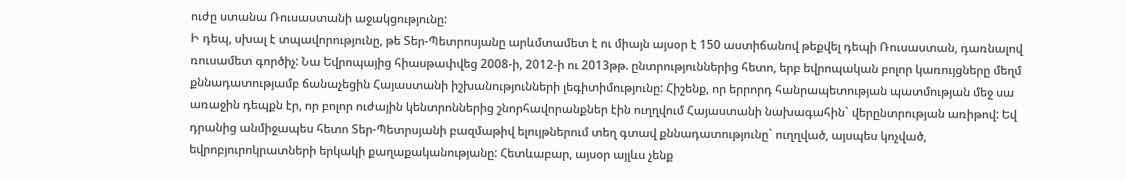ուժը ստանա Ռուսաստանի աջակցությունը:
Ի դեպ, սխալ է տպավորությունը, թե Տեր-Պետրոսյանը արևմտամետ է ու միայն այսօր է 150 աստիճանով թեքվել դեպի Ռուսաստան, դառնալով ռուսամետ գործիչ: Նա Եվրոպայից հիասթափվեց 2008-ի, 2012-ի ու 2013թթ. ընտրություններից հետո, երբ եվրոպական բոլոր կառույցները մեղմ քննադատությամբ ճանաչեցին Հայաստանի իշխանությունների լեգիտիմությունը: Հիշենք, որ երրորդ հանրապետության պատմության մեջ սա առաջին դեպքն էր, որ բոլոր ուժային կենտրոններից շնորհավորանքներ էին ուղղվում Հայաստանի նախագահին` վերընտրության առիթով: Եվ դրանից անմիջապես հետո Տեր-Պետրսյանի բազմաթիվ ելույթներում տեղ գտավ քննադատությունը` ուղղված, այսպես կոչված, եվրոբյուրոկրատների երկակի քաղաքականությանը: Հետևաբար, այսօր այլևս չենք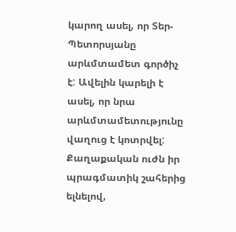կարող ասել, որ Տեր-Պետորսյանը արևմտամետ գործիչ է: Ավելին կարելի է ասել, որ նրա արևմտամետությունը վաղուց է կոտրվել:
Քաղաքական ուժն իր պրագմատիկ շահերից ելնելով,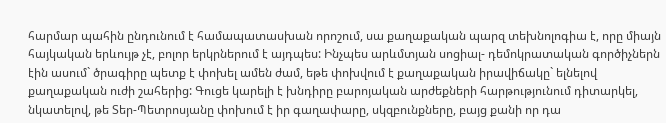հարմար պահին ընդունում է համապատասխան որոշում, սա քաղաքական պարզ տեխնոլոգիա է, որը միայն հայկական երևույթ չէ, բոլոր երկրներում է այդպես: Ինչպես արևմտյան սոցիալ- դեմոկրատական գործիչներն էին ասում` ծրագիրը պետք է փոխել ամեն ժամ, եթե փոխվում է քաղաքական իրավիճակը` ելնելով քաղաքական ուժի շահերից: Գուցե կարելի է խնդիրը բարոյական արժեքների հարթությունում դիտարկել, նկատելով, թե Տեր-Պետրոսյանը փոխում է իր գաղափարը, սկզբունքները, բայց քանի որ դա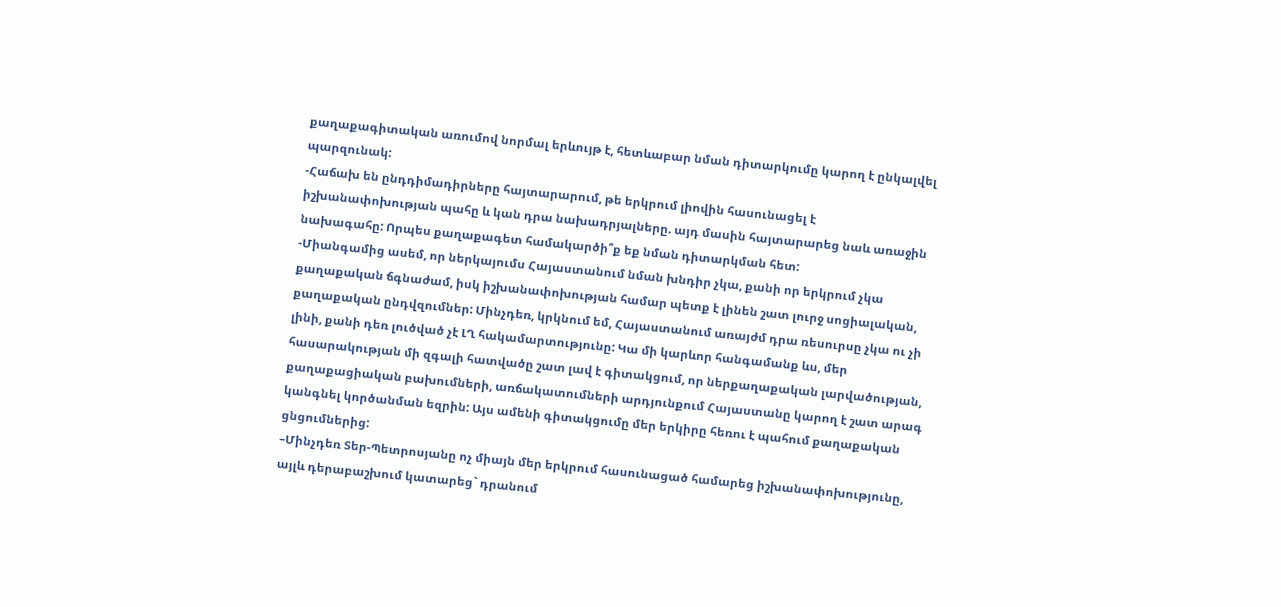քաղաքագիտական առումով նորմալ երևույթ է, հետևաբար նման դիտարկումը կարող է ընկալվել պարզունակ:
-Հաճախ են ընդդիմադիրները հայտարարում, թե երկրում լիովին հասունացել է իշխանափոխության պահը և կան դրա նախադրյալները. այդ մասին հայտարարեց նաև առաջին նախագահը: Որպես քաղաքագետ համակարծի՞ք եք նման դիտարկման հետ:
-Միանգամից ասեմ, որ ներկայումս Հայաստանում նման խնդիր չկա, քանի որ երկրում չկա քաղաքական ճգնաժամ, իսկ իշխանափոխության համար պետք է լինեն շատ լուրջ սոցիալական, քաղաքական ընդվզումներ: Մինչդեռ, կրկնում եմ, Հայաստանում առայժմ դրա ռեսուրսը չկա ու չի լինի, քանի դեռ լուծված չէ ԼՂ հակամարտությունը: Կա մի կարևոր հանգամանք ևս, մեր հասարակության մի զգալի հատվածը շատ լավ է գիտակցում, որ ներքաղաքական լարվածության, քաղաքացիական բախումների, առճակատումների արդյունքում Հայաստանը կարող է շատ արագ կանգնել կործանման եզրին: Այս ամենի գիտակցումը մեր երկիրը հեռու է պահում քաղաքական ցնցումներից:
–Մինչդեռ Տեր-Պետրոսյանը ոչ միայն մեր երկրում հասունացած համարեց իշխանափոխությունը, այլև դերաբաշխում կատարեց` դրանում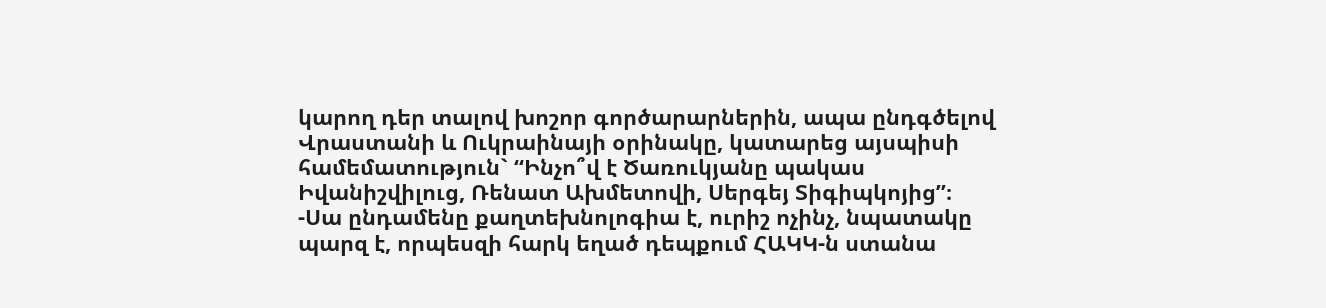կարող դեր տալով խոշոր գործարարներին, ապա ընդգծելով Վրաստանի և Ուկրաինայի օրինակը, կատարեց այսպիսի համեմատություն` “Ինչո՞վ է Ծառուկյանը պակաս Իվանիշվիլուց, Ռենատ Ախմետովի, Սերգեյ Տիգիպկոյից”։
-Սա ընդամենը քաղտեխնոլոգիա է, ուրիշ ոչինչ, նպատակը պարզ է, որպեսզի հարկ եղած դեպքում ՀԱԿԿ-ն ստանա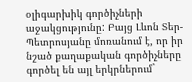օլիգարխիկ գործիչների աջակցությունը: Բայց Լևոն Տեր-Պետրոսյանը մոռանում է, որ իր նշած քաղաքական գործիչները գործել են այլ երկրներում`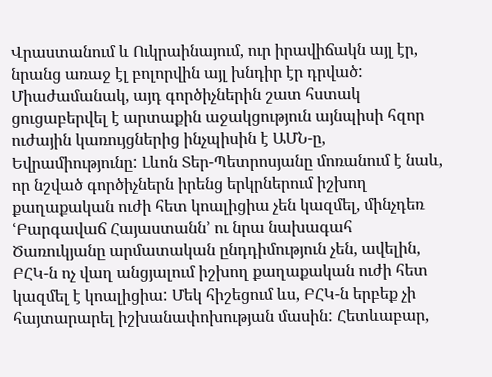Վրաստանում և Ուկրաինայում, ուր իրավիճակն այլ էր, նրանց առաջ էլ բոլորվին այլ խնդիր էր դրված: Միաժամանակ, այդ գործիչներին շատ հստակ ցուցաբերվել է արտաքին աջակցություն այնպիսի հզոր ուժային կառույցներից ինչպիսին է ԱՄՆ-ը, Եվրամիությունը: Լևոն Տեր-Պետրոսյանը մոռանում է նաև, որ նշված գործիչներն իրենց երկրներում իշխող քաղաքական ուժի հետ կոալիցիա չեն կազմել, մինչդեռ ՙԲարգավաճ Հայաստանն՚ ու նրա նախագահ Ծառուկյանը արմատական ընդդիմություն չեն, ավելին, ԲՀԿ-ն ոչ վաղ անցյալում իշխող քաղաքական ուժի հետ կազմել է կոալիցիա: Մեկ հիշեցում ևս, ԲՀԿ-ն երբեք չի հայտարարել իշխանափոխության մասին: Հետևաբար,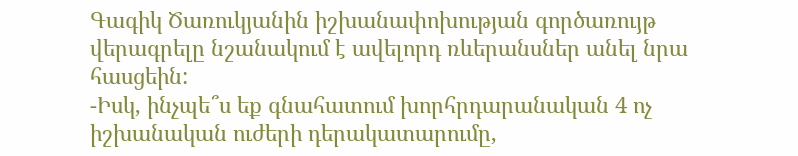Գագիկ Ծառուկյանին իշխանափոխության գործառույթ վերագրելը նշանակում է ավելորդ ռևերանսներ անել նրա հասցեին:
-Իսկ, ինչպե՞ս եք գնահատում խորհրդարանական 4 ոչ իշխանական ուժերի դերակատարումը,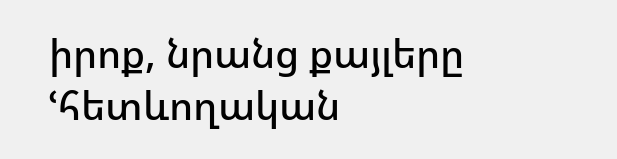իրոք, նրանց քայլերը ՙհետևողական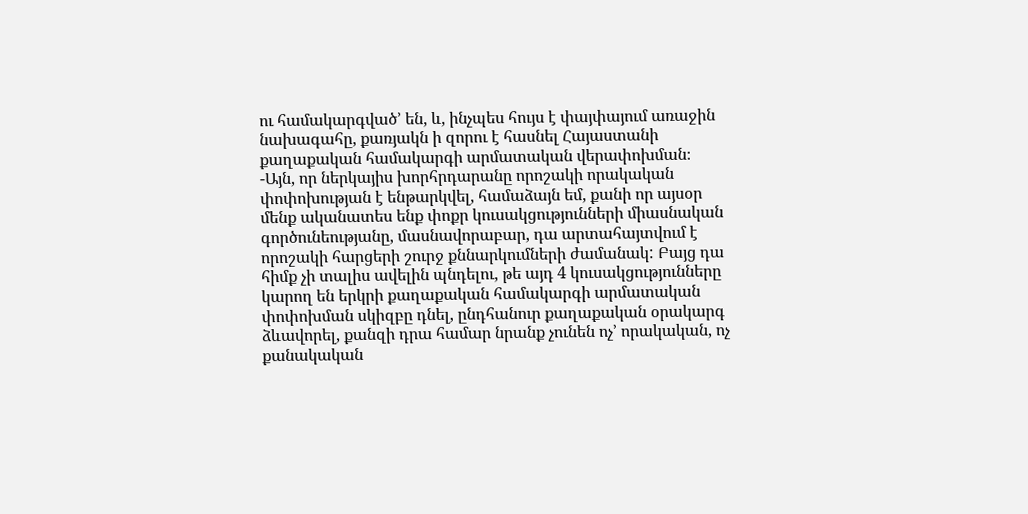ու համակարգված՚ են, և, ինչպես հույս է փայփայում առաջին նախագահը, քառյակն ի զորու է հասնել Հայաստանի քաղաքական համակարգի արմատական վերափոխման։
-Այն, որ ներկայիս խորհրդարանը որոշակի որակական փոփոխության է ենթարկվել, համաձայն եմ, քանի որ այսօր մենք ականատես ենք փոքր կուսակցությունների միասնական գործունեությանը, մասնավորաբար, դա արտահայտվում է որոշակի հարցերի շուրջ քննարկումների ժամանակ: Բայց դա հիմք չի տալիս ավելին պնդելու, թե այդ 4 կուսակցությունները կարող են երկրի քաղաքական համակարգի արմատական փոփոխման սկիզբը դնել, ընդհանուր քաղաքական օրակարգ ձևավորել, քանզի դրա համար նրանք չունեն ոչ’ որակական, ոչ քանակական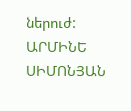ներուժ:
ԱՐՄԻՆԵ ՍԻՄՈՆՅԱՆ